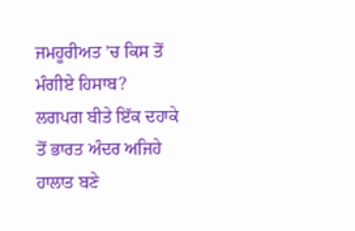ਜਮਹੂਰੀਅਤ ’ਚ ਕਿਸ ਤੋਂ ਮੰਗੀਏ ਹਿਸਾਬ?
ਲਗਪਗ ਬੀਤੇ ਇੱਕ ਦਹਾਕੇ ਤੋਂ ਭਾਰਤ ਅੰਦਰ ਅਜਿਹੇ ਹਾਲਾਤ ਬਣੇ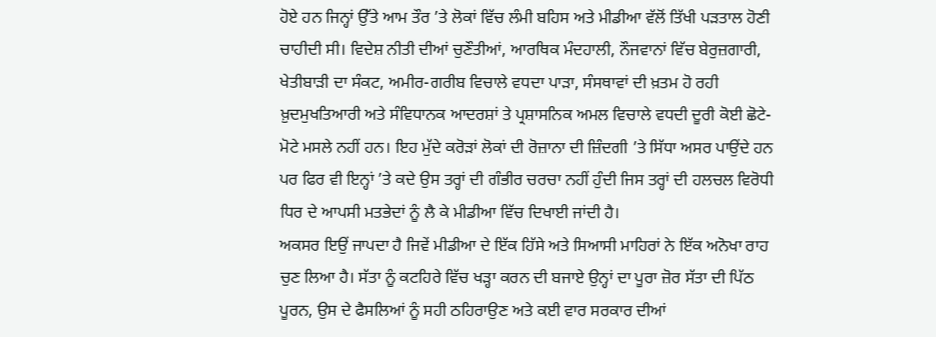ਹੋਏ ਹਨ ਜਿਨ੍ਹਾਂ ਉੱਤੇ ਆਮ ਤੌਰ ’ਤੇ ਲੋਕਾਂ ਵਿੱਚ ਲੰਮੀ ਬਹਿਸ ਅਤੇ ਮੀਡੀਆ ਵੱਲੋਂ ਤਿੱਖੀ ਪੜਤਾਲ ਹੋਣੀ ਚਾਹੀਦੀ ਸੀ। ਵਿਦੇਸ਼ ਨੀਤੀ ਦੀਆਂ ਚੁਣੌਤੀਆਂ, ਆਰਥਿਕ ਮੰਦਹਾਲੀ, ਨੌਜਵਾਨਾਂ ਵਿੱਚ ਬੇਰੁਜ਼ਗਾਰੀ, ਖੇਤੀਬਾੜੀ ਦਾ ਸੰਕਟ, ਅਮੀਰ-ਗਰੀਬ ਵਿਚਾਲੇ ਵਧਦਾ ਪਾੜਾ, ਸੰਸਥਾਵਾਂ ਦੀ ਖ਼ਤਮ ਹੋ ਰਹੀ ਖ਼ੁਦਮੁਖਤਿਆਰੀ ਅਤੇ ਸੰਵਿਧਾਨਕ ਆਦਰਸ਼ਾਂ ਤੇ ਪ੍ਰਸ਼ਾਸਨਿਕ ਅਮਲ ਵਿਚਾਲੇ ਵਧਦੀ ਦੂਰੀ ਕੋਈ ਛੋਟੇ-ਮੋਟੇ ਮਸਲੇ ਨਹੀਂ ਹਨ। ਇਹ ਮੁੱਦੇ ਕਰੋੜਾਂ ਲੋਕਾਂ ਦੀ ਰੋਜ਼ਾਨਾ ਦੀ ਜ਼ਿੰਦਗੀ ’ਤੇ ਸਿੱਧਾ ਅਸਰ ਪਾਉਂਦੇ ਹਨ ਪਰ ਫਿਰ ਵੀ ਇਨ੍ਹਾਂ ’ਤੇ ਕਦੇ ਉਸ ਤਰ੍ਹਾਂ ਦੀ ਗੰਭੀਰ ਚਰਚਾ ਨਹੀਂ ਹੁੰਦੀ ਜਿਸ ਤਰ੍ਹਾਂ ਦੀ ਹਲਚਲ ਵਿਰੋਧੀ ਧਿਰ ਦੇ ਆਪਸੀ ਮਤਭੇਦਾਂ ਨੂੰ ਲੈ ਕੇ ਮੀਡੀਆ ਵਿੱਚ ਦਿਖਾਈ ਜਾਂਦੀ ਹੈ।
ਅਕਸਰ ਇਉਂ ਜਾਪਦਾ ਹੈ ਜਿਵੇਂ ਮੀਡੀਆ ਦੇ ਇੱਕ ਹਿੱਸੇ ਅਤੇ ਸਿਆਸੀ ਮਾਹਿਰਾਂ ਨੇ ਇੱਕ ਅਨੋਖਾ ਰਾਹ ਚੁਣ ਲਿਆ ਹੈ। ਸੱਤਾ ਨੂੰ ਕਟਹਿਰੇ ਵਿੱਚ ਖੜ੍ਹਾ ਕਰਨ ਦੀ ਬਜਾਏ ਉਨ੍ਹਾਂ ਦਾ ਪੂਰਾ ਜ਼ੋਰ ਸੱਤਾ ਦੀ ਪਿੱਠ ਪੂਰਨ, ਉਸ ਦੇ ਫੈਸਲਿਆਂ ਨੂੰ ਸਹੀ ਠਹਿਰਾਉਣ ਅਤੇ ਕਈ ਵਾਰ ਸਰਕਾਰ ਦੀਆਂ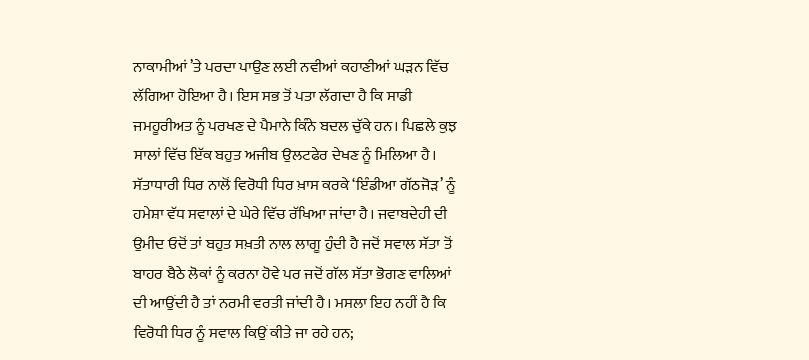ਨਾਕਾਮੀਆਂ ’ਤੇ ਪਰਦਾ ਪਾਉਣ ਲਈ ਨਵੀਆਂ ਕਹਾਣੀਆਂ ਘੜਨ ਵਿੱਚ ਲੱਗਿਆ ਹੋਇਆ ਹੈ। ਇਸ ਸਭ ਤੋਂ ਪਤਾ ਲੱਗਦਾ ਹੈ ਕਿ ਸਾਡੀ ਜਮਹੂਰੀਅਤ ਨੂੰ ਪਰਖਣ ਦੇ ਪੈਮਾਨੇ ਕਿੰਨੇ ਬਦਲ ਚੁੱਕੇ ਹਨ। ਪਿਛਲੇ ਕੁਝ ਸਾਲਾਂ ਵਿੱਚ ਇੱਕ ਬਹੁਤ ਅਜੀਬ ਉਲਟਫੇਰ ਦੇਖਣ ਨੂੰ ਮਿਲਿਆ ਹੈ। ਸੱਤਾਧਾਰੀ ਧਿਰ ਨਾਲੋਂ ਵਿਰੋਧੀ ਧਿਰ ਖ਼ਾਸ ਕਰਕੇ ‘ਇੰਡੀਆ ਗੱਠਜੋੜ’ ਨੂੰ ਹਮੇਸ਼ਾ ਵੱਧ ਸਵਾਲਾਂ ਦੇ ਘੇਰੇ ਵਿੱਚ ਰੱਖਿਆ ਜਾਂਦਾ ਹੈ। ਜਵਾਬਦੇਹੀ ਦੀ ਉਮੀਦ ਓਦੋਂ ਤਾਂ ਬਹੁਤ ਸਖ਼ਤੀ ਨਾਲ ਲਾਗੂ ਹੁੰਦੀ ਹੈ ਜਦੋਂ ਸਵਾਲ ਸੱਤਾ ਤੋਂ ਬਾਹਰ ਬੈਠੇ ਲੋਕਾਂ ਨੂੰ ਕਰਨਾ ਹੋਵੇ ਪਰ ਜਦੋਂ ਗੱਲ ਸੱਤਾ ਭੋਗਣ ਵਾਲਿਆਂ ਦੀ ਆਉਂਦੀ ਹੈ ਤਾਂ ਨਰਮੀ ਵਰਤੀ ਜਾਂਦੀ ਹੈ। ਮਸਲਾ ਇਹ ਨਹੀਂ ਹੈ ਕਿ ਵਿਰੋਧੀ ਧਿਰ ਨੂੰ ਸਵਾਲ ਕਿਉਂ ਕੀਤੇ ਜਾ ਰਹੇ ਹਨ;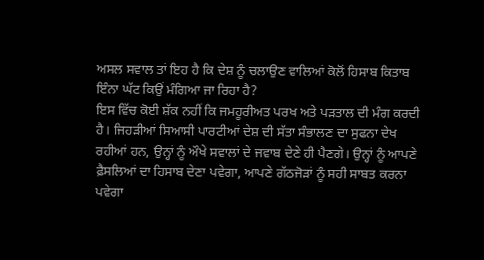ਅਸਲ ਸਵਾਲ ਤਾਂ ਇਹ ਹੈ ਕਿ ਦੇਸ਼ ਨੂੰ ਚਲਾਉਣ ਵਾਲਿਆਂ ਕੋਲੋਂ ਹਿਸਾਬ ਕਿਤਾਬ ਇੰਨਾ ਘੱਟ ਕਿਉਂ ਮੰਗਿਆ ਜਾ ਰਿਹਾ ਹੈ?
ਇਸ ਵਿੱਚ ਕੋਈ ਸ਼ੱਕ ਨਹੀਂ ਕਿ ਜਮਹੂਰੀਅਤ ਪਰਖ ਅਤੇ ਪੜਤਾਲ ਦੀ ਮੰਗ ਕਰਦੀ ਹੈ। ਜਿਹੜੀਆਂ ਸਿਆਸੀ ਪਾਰਟੀਆਂ ਦੇਸ਼ ਦੀ ਸੱਤਾ ਸੰਭਾਲਣ ਦਾ ਸੁਫਨਾ ਦੇਖ ਰਹੀਆਂ ਹਨ, ਉਨ੍ਹਾਂ ਨੂੰ ਔਖੇ ਸਵਾਲਾਂ ਦੇ ਜਵਾਬ ਦੇਣੇ ਹੀ ਪੈਣਗੇ। ਉਨ੍ਹਾਂ ਨੂੰ ਆਪਣੇ ਫ਼ੈਸਲਿਆਂ ਦਾ ਹਿਸਾਬ ਦੇਣਾ ਪਵੇਗਾ, ਆਪਣੇ ਗੱਠਜੋੜਾਂ ਨੂੰ ਸਹੀ ਸਾਬਤ ਕਰਨਾ ਪਵੇਗਾ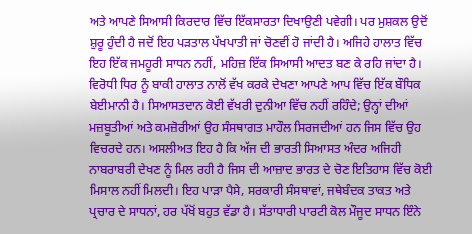ਅਤੇ ਆਪਣੇ ਸਿਆਸੀ ਕਿਰਦਾਰ ਵਿੱਚ ਇੱਕਸਾਰਤਾ ਦਿਖਾਉਣੀ ਪਵੇਗੀ। ਪਰ ਮੁਸ਼ਕਲ ਉਦੋਂ ਸ਼ੁਰੂ ਹੁੰਦੀ ਹੈ ਜਦੋਂ ਇਹ ਪੜਤਾਲ ਪੱਖਪਾਤੀ ਜਾਂ ਚੋਣਵੀਂ ਹੋ ਜਾਂਦੀ ਹੈ। ਅਜਿਹੇ ਹਾਲਾਤ ਵਿੱਚ ਇਹ ਇੱਕ ਜਮਹੂਰੀ ਸਾਧਨ ਨਹੀਂ, ਮਹਿਜ਼ ਇੱਕ ਸਿਆਸੀ ਆਦਤ ਬਣ ਕੇ ਰਹਿ ਜਾਂਦਾ ਹੈ।
ਵਿਰੋਧੀ ਧਿਰ ਨੂੰ ਬਾਕੀ ਹਾਲਾਤ ਨਾਲੋਂ ਵੱਖ ਕਰਕੇ ਦੇਖਣਾ ਆਪਣੇ ਆਪ ਵਿੱਚ ਇੱਕ ਬੌਧਿਕ ਬੇਈਮਾਨੀ ਹੈ। ਸਿਆਸਤਦਾਨ ਕੋਈ ਵੱਖਰੀ ਦੁਨੀਆ ਵਿੱਚ ਨਹੀਂ ਰਹਿੰਦੇ; ਉਨ੍ਹਾਂ ਦੀਆਂ ਮਜ਼ਬੂਤੀਆਂ ਅਤੇ ਕਮਜ਼ੋਰੀਆਂ ਉਹ ਸੰਸਥਾਗਤ ਮਾਹੌਲ ਸਿਰਜਦੀਆਂ ਹਨ ਜਿਸ ਵਿੱਚ ਉਹ ਵਿਚਰਦੇ ਹਨ। ਅਸਲੀਅਤ ਇਹ ਹੈ ਕਿ ਅੱਜ ਦੀ ਭਾਰਤੀ ਸਿਆਸਤ ਅੰਦਰ ਅਜਿਹੀ ਨਾਬਰਾਬਰੀ ਦੇਖਣ ਨੂੰ ਮਿਲ ਰਹੀ ਹੈ ਜਿਸ ਦੀ ਆਜ਼ਾਦ ਭਾਰਤ ਦੇ ਚੋਣ ਇਤਿਹਾਸ ਵਿੱਚ ਕੋਈ ਮਿਸਾਲ ਨਹੀਂ ਮਿਲਦੀ। ਇਹ ਪਾੜਾ ਪੈਸੇ, ਸਰਕਾਰੀ ਸੰਸਥਾਵਾਂ, ਜਥੇਬੰਦਕ ਤਾਕਤ ਅਤੇ ਪ੍ਰਚਾਰ ਦੇ ਸਾਧਨਾਂ, ਹਰ ਪੱਖੋਂ ਬਹੁਤ ਵੱਡਾ ਹੈ। ਸੱਤਾਧਾਰੀ ਪਾਰਟੀ ਕੋਲ ਮੌਜੂਦ ਸਾਧਨ ਇੰਨੇ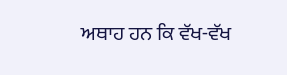ਅਥਾਹ ਹਨ ਕਿ ਵੱਖ-ਵੱਖ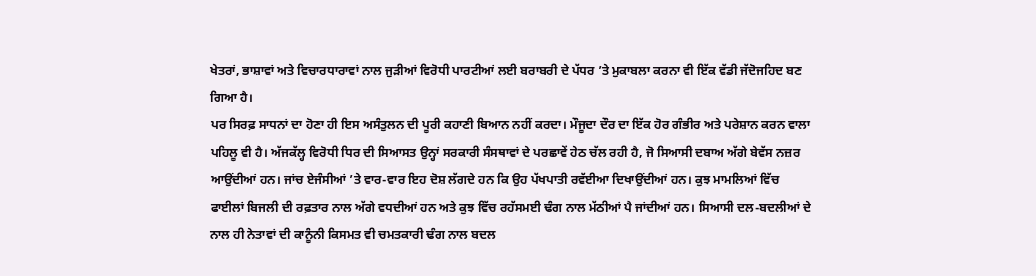ਖੇਤਰਾਂ, ਭਾਸ਼ਾਵਾਂ ਅਤੇ ਵਿਚਾਰਧਾਰਾਵਾਂ ਨਾਲ ਜੁੜੀਆਂ ਵਿਰੋਧੀ ਪਾਰਟੀਆਂ ਲਈ ਬਰਾਬਰੀ ਦੇ ਪੱਧਰ ’ਤੇ ਮੁਕਾਬਲਾ ਕਰਨਾ ਵੀ ਇੱਕ ਵੱਡੀ ਜੱਦੋਜਹਿਦ ਬਣ ਗਿਆ ਹੈ।
ਪਰ ਸਿਰਫ਼ ਸਾਧਨਾਂ ਦਾ ਹੋਣਾ ਹੀ ਇਸ ਅਸੰਤੁਲਨ ਦੀ ਪੂਰੀ ਕਹਾਣੀ ਬਿਆਨ ਨਹੀਂ ਕਰਦਾ। ਮੌਜੂਦਾ ਦੌਰ ਦਾ ਇੱਕ ਹੋਰ ਗੰਭੀਰ ਅਤੇ ਪਰੇਸ਼ਾਨ ਕਰਨ ਵਾਲਾ ਪਹਿਲੂ ਵੀ ਹੈ। ਅੱਜਕੱਲ੍ਹ ਵਿਰੋਧੀ ਧਿਰ ਦੀ ਸਿਆਸਤ ਉਨ੍ਹਾਂ ਸਰਕਾਰੀ ਸੰਸਥਾਵਾਂ ਦੇ ਪਰਛਾਵੇਂ ਹੇਠ ਚੱਲ ਰਹੀ ਹੈ, ਜੋ ਸਿਆਸੀ ਦਬਾਅ ਅੱਗੇ ਬੇਵੱਸ ਨਜ਼ਰ ਆਉਂਦੀਆਂ ਹਨ। ਜਾਂਚ ਏਜੰਸੀਆਂ ’ਤੇ ਵਾਰ-ਵਾਰ ਇਹ ਦੋਸ਼ ਲੱਗਦੇ ਹਨ ਕਿ ਉਹ ਪੱਖਪਾਤੀ ਰਵੱਈਆ ਦਿਖਾਉਂਦੀਆਂ ਹਨ। ਕੁਝ ਮਾਮਲਿਆਂ ਵਿੱਚ ਫਾਈਲਾਂ ਬਿਜਲੀ ਦੀ ਰਫ਼ਤਾਰ ਨਾਲ ਅੱਗੇ ਵਧਦੀਆਂ ਹਨ ਅਤੇ ਕੁਝ ਵਿੱਚ ਰਹੱਸਮਈ ਢੰਗ ਨਾਲ ਮੱਠੀਆਂ ਪੈ ਜਾਂਦੀਆਂ ਹਨ। ਸਿਆਸੀ ਦਲ-ਬਦਲੀਆਂ ਦੇ ਨਾਲ ਹੀ ਨੇਤਾਵਾਂ ਦੀ ਕਾਨੂੰਨੀ ਕਿਸਮਤ ਵੀ ਚਮਤਕਾਰੀ ਢੰਗ ਨਾਲ ਬਦਲ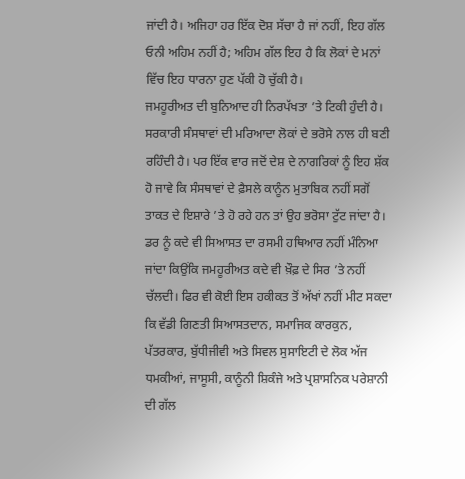ਜਾਂਦੀ ਹੈ। ਅਜਿਹਾ ਹਰ ਇੱਕ ਦੋਸ਼ ਸੱਚਾ ਹੈ ਜਾਂ ਨਹੀਂ, ਇਹ ਗੱਲ ਓਨੀ ਅਹਿਮ ਨਹੀਂ ਹੈ; ਅਹਿਮ ਗੱਲ ਇਹ ਹੈ ਕਿ ਲੋਕਾਂ ਦੇ ਮਨਾਂ ਵਿੱਚ ਇਹ ਧਾਰਨਾ ਹੁਣ ਪੱਕੀ ਹੋ ਚੁੱਕੀ ਹੈ।
ਜਮਹੂਰੀਅਤ ਦੀ ਬੁਨਿਆਦ ਹੀ ਨਿਰਪੱਖਤਾ ’ਤੇ ਟਿਕੀ ਹੁੰਦੀ ਹੈ। ਸਰਕਾਰੀ ਸੰਸਥਾਵਾਂ ਦੀ ਮਰਿਆਦਾ ਲੋਕਾਂ ਦੇ ਭਰੋਸੇ ਨਾਲ ਹੀ ਬਣੀ ਰਹਿੰਦੀ ਹੈ। ਪਰ ਇੱਕ ਵਾਰ ਜਦੋਂ ਦੇਸ਼ ਦੇ ਨਾਗਰਿਕਾਂ ਨੂੰ ਇਹ ਸ਼ੱਕ ਹੋ ਜਾਵੇ ਕਿ ਸੰਸਥਾਵਾਂ ਦੇ ਫ਼ੈਸਲੇ ਕਾਨੂੰਨ ਮੁਤਾਬਿਕ ਨਹੀਂ ਸਗੋਂ ਤਾਕਤ ਦੇ ਇਸ਼ਾਰੇ ’ਤੇ ਹੋ ਰਹੇ ਹਨ ਤਾਂ ਉਹ ਭਰੋਸਾ ਟੁੱਟ ਜਾਂਦਾ ਹੈ। ਡਰ ਨੂੰ ਕਦੇ ਵੀ ਸਿਆਸਤ ਦਾ ਰਸਮੀ ਹਥਿਆਰ ਨਹੀਂ ਮੰਨਿਆ ਜਾਂਦਾ ਕਿਉਂਕਿ ਜਮਹੂਰੀਅਤ ਕਦੇ ਵੀ ਖ਼ੌਫ਼ ਦੇ ਸਿਰ ’ਤੇ ਨਹੀਂ ਚੱਲਦੀ। ਫਿਰ ਵੀ ਕੋਈ ਇਸ ਹਕੀਕਤ ਤੋਂ ਅੱਖਾਂ ਨਹੀਂ ਮੀਟ ਸਕਦਾ ਕਿ ਵੱਡੀ ਗਿਣਤੀ ਸਿਆਸਤਦਾਨ, ਸਮਾਜਿਕ ਕਾਰਕੁਨ, ਪੱਤਰਕਾਰ, ਬੁੱਧੀਜੀਵੀ ਅਤੇ ਸਿਵਲ ਸੁਸਾਇਟੀ ਦੇ ਲੋਕ ਅੱਜ ਧਮਕੀਆਂ, ਜਾਸੂਸੀ, ਕਾਨੂੰਨੀ ਸ਼ਿਕੰਜੇ ਅਤੇ ਪ੍ਰਸ਼ਾਸਨਿਕ ਪਰੇਸ਼ਾਨੀ ਦੀ ਗੱਲ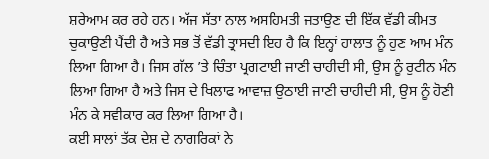ਸ਼ਰੇਆਮ ਕਰ ਰਹੇ ਹਨ। ਅੱਜ ਸੱਤਾ ਨਾਲ ਅਸਹਿਮਤੀ ਜਤਾਉਣ ਦੀ ਇੱਕ ਵੱਡੀ ਕੀਮਤ ਚੁਕਾਉਣੀ ਪੈਂਦੀ ਹੈ ਅਤੇ ਸਭ ਤੋਂ ਵੱਡੀ ਤ੍ਰਾਸਦੀ ਇਹ ਹੈ ਕਿ ਇਨ੍ਹਾਂ ਹਾਲਾਤ ਨੂੰ ਹੁਣ ਆਮ ਮੰਨ ਲਿਆ ਗਿਆ ਹੈ। ਜਿਸ ਗੱਲ ’ਤੇ ਚਿੰਤਾ ਪ੍ਰਗਟਾਈ ਜਾਣੀ ਚਾਹੀਦੀ ਸੀ, ਉਸ ਨੂੰ ਰੁਟੀਨ ਮੰਨ ਲਿਆ ਗਿਆ ਹੈ ਅਤੇ ਜਿਸ ਦੇ ਖਿਲਾਫ ਆਵਾਜ਼ ਉਠਾਈ ਜਾਣੀ ਚਾਹੀਦੀ ਸੀ, ਉਸ ਨੂੰ ਹੋਣੀ ਮੰਨ ਕੇ ਸਵੀਕਾਰ ਕਰ ਲਿਆ ਗਿਆ ਹੈ।
ਕਈ ਸਾਲਾਂ ਤੱਕ ਦੇਸ਼ ਦੇ ਨਾਗਰਿਕਾਂ ਨੇ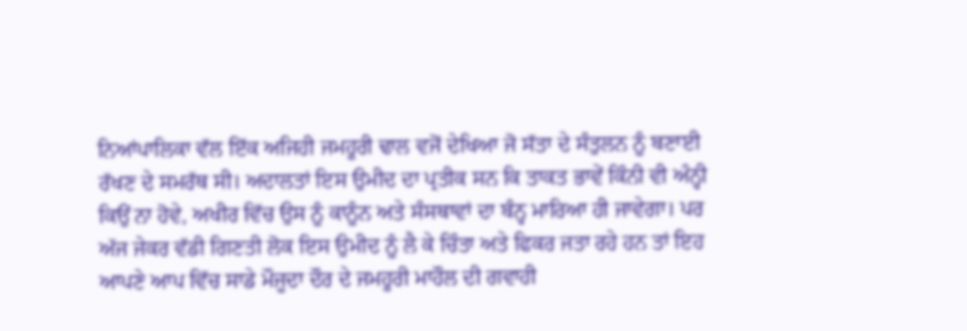ਨਿਆਂਪਾਲਿਕਾ ਵੱਲ ਇੱਕ ਅਜਿਹੀ ਜਮਹੂਰੀ ਢਾਲ ਵਜੋਂ ਦੇਖਿਆ ਜੋ ਸੱਤਾ ਦੇ ਸੰਤੁਲਨ ਨੂੰ ਬਣਾਈ ਰੱਖਣ ਦੇ ਸਮਰੱਥ ਸੀ। ਅਦਾਲਤਾਂ ਇਸ ਉਮੀਦ ਦਾ ਪ੍ਰਤੀਕ ਸਨ ਕਿ ਤਾਕਤ ਭਾਵੇਂ ਕਿੰਨੀ ਵੀ ਅੰਨ੍ਹੀ ਕਿਉਂ ਨਾ ਹੋਵੇ, ਅਖੀਰ ਵਿੱਚ ਉਸ ਨੂੰ ਕਾਨੂੰਨ ਅਤੇ ਸੰਸਥਾਵਾਂ ਦਾ ਬੰਨ੍ਹ ਮਾਰਿਆ ਹੀ ਜਾਵੇਗਾ। ਪਰ ਅੱਜ ਜੇਕਰ ਵੱਡੀ ਗਿਣਤੀ ਲੋਕ ਇਸ ਉਮੀਦ ਨੂੰ ਲੈ ਕੇ ਚਿੰਤਾ ਅਤੇ ਫਿਕਰ ਜਤਾ ਰਹੇ ਹਨ ਤਾਂ ਇਹ ਆਪਣੇ ਆਪ ਵਿੱਚ ਸਾਡੇ ਮੌਜੂਦਾ ਦੌਰ ਦੇ ਜਮਹੂਰੀ ਮਾਹੌਲ ਦੀ ਗਵਾਹੀ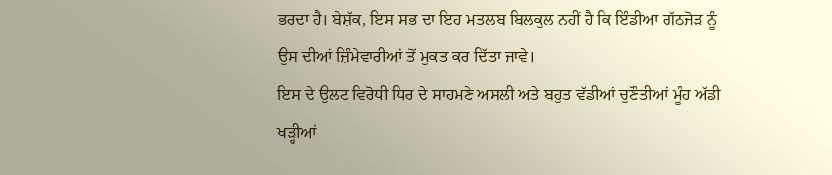ਭਰਦਾ ਹੈ। ਬੇਸ਼ੱਕ, ਇਸ ਸਭ ਦਾ ਇਹ ਮਤਲਬ ਬਿਲਕੁਲ ਨਹੀਂ ਹੈ ਕਿ ਇੰਡੀਆ ਗੱਠਜੋੜ ਨੂੰ ਉਸ ਦੀਆਂ ਜ਼ਿੰਮੇਵਾਰੀਆਂ ਤੋਂ ਮੁਕਤ ਕਰ ਦਿੱਤਾ ਜਾਵੇ।
ਇਸ ਦੇ ਉਲਟ ਵਿਰੋਧੀ ਧਿਰ ਦੇ ਸਾਹਮਣੇ ਅਸਲੀ ਅਤੇ ਬਹੁਤ ਵੱਡੀਆਂ ਚੁਣੌਤੀਆਂ ਮੂੰਹ ਅੱਡੀ ਖੜ੍ਹੀਆਂ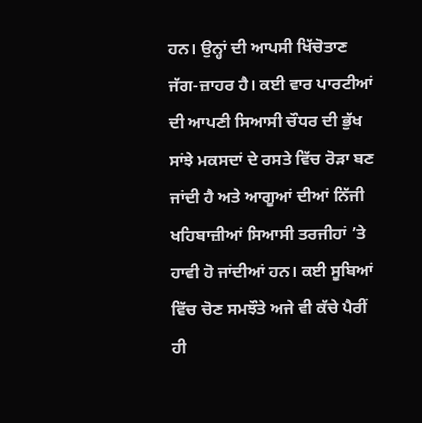ਹਨ। ਉਨ੍ਹਾਂ ਦੀ ਆਪਸੀ ਖਿੱਚੋਤਾਣ ਜੱਗ-ਜ਼ਾਹਰ ਹੈ। ਕਈ ਵਾਰ ਪਾਰਟੀਆਂ ਦੀ ਆਪਣੀ ਸਿਆਸੀ ਚੌਧਰ ਦੀ ਭੁੱਖ ਸਾਂਝੇ ਮਕਸਦਾਂ ਦੇ ਰਸਤੇ ਵਿੱਚ ਰੋੜਾ ਬਣ ਜਾਂਦੀ ਹੈ ਅਤੇ ਆਗੂਆਂ ਦੀਆਂ ਨਿੱਜੀ ਖਹਿਬਾਜ਼ੀਆਂ ਸਿਆਸੀ ਤਰਜੀਹਾਂ ’ਤੇ ਹਾਵੀ ਹੋ ਜਾਂਦੀਆਂ ਹਨ। ਕਈ ਸੂਬਿਆਂ ਵਿੱਚ ਚੋਣ ਸਮਝੌਤੇ ਅਜੇ ਵੀ ਕੱਚੇ ਪੈਰੀਂ ਹੀ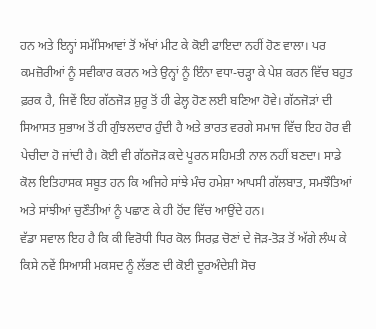ਹਨ ਅਤੇ ਇਨ੍ਹਾਂ ਸਮੱਸਿਆਵਾਂ ਤੋਂ ਅੱਖਾਂ ਮੀਟ ਕੇ ਕੋਈ ਫਾਇਦਾ ਨਹੀਂ ਹੋਣ ਵਾਲਾ। ਪਰ ਕਮਜ਼ੋਰੀਆਂ ਨੂੰ ਸਵੀਕਾਰ ਕਰਨ ਅਤੇ ਉਨ੍ਹਾਂ ਨੂੰ ਇੰਨਾ ਵਧਾ-ਚੜ੍ਹਾ ਕੇ ਪੇਸ਼ ਕਰਨ ਵਿੱਚ ਬਹੁਤ ਫ਼ਰਕ ਹੈ, ਜਿਵੇਂ ਇਹ ਗੱਠਜੋੜ ਸ਼ੁਰੂ ਤੋਂ ਹੀ ਫੇਲ੍ਹ ਹੋਣ ਲਈ ਬਣਿਆ ਹੋਵੇ। ਗੱਠਜੋੜਾਂ ਦੀ ਸਿਆਸਤ ਸੁਭਾਅ ਤੋਂ ਹੀ ਗੁੰਝਲਦਾਰ ਹੁੰਦੀ ਹੈ ਅਤੇ ਭਾਰਤ ਵਰਗੇ ਸਮਾਜ ਵਿੱਚ ਇਹ ਹੋਰ ਵੀ ਪੇਚੀਦਾ ਹੋ ਜਾਂਦੀ ਹੈ। ਕੋਈ ਵੀ ਗੱਠਜੋੜ ਕਦੇ ਪੂਰਨ ਸਹਿਮਤੀ ਨਾਲ ਨਹੀਂ ਬਣਦਾ। ਸਾਡੇ ਕੋਲ ਇਤਿਹਾਸਕ ਸਬੂਤ ਹਨ ਕਿ ਅਜਿਹੇ ਸਾਂਝੇ ਮੰਚ ਹਮੇਸ਼ਾ ਆਪਸੀ ਗੱਲਬਾਤ, ਸਮਝੌਤਿਆਂ ਅਤੇ ਸਾਂਝੀਆਂ ਚੁਣੌਤੀਆਂ ਨੂੰ ਪਛਾਣ ਕੇ ਹੀ ਹੋਂਦ ਵਿੱਚ ਆਉਂਦੇ ਹਨ।
ਵੱਡਾ ਸਵਾਲ ਇਹ ਹੈ ਕਿ ਕੀ ਵਿਰੋਧੀ ਧਿਰ ਕੋਲ ਸਿਰਫ਼ ਚੋਣਾਂ ਦੇ ਜੋੜ-ਤੋੜ ਤੋਂ ਅੱਗੇ ਲੰਘ ਕੇ ਕਿਸੇ ਨਵੇਂ ਸਿਆਸੀ ਮਕਸਦ ਨੂੰ ਲੱਭਣ ਦੀ ਕੋਈ ਦੂਰਅੰਦੇਸ਼ੀ ਸੋਚ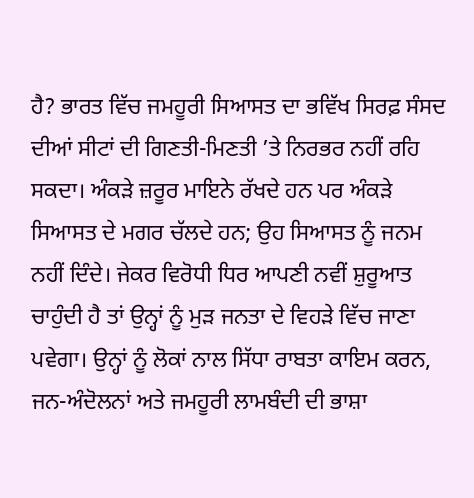ਹੈ? ਭਾਰਤ ਵਿੱਚ ਜਮਹੂਰੀ ਸਿਆਸਤ ਦਾ ਭਵਿੱਖ ਸਿਰਫ਼ ਸੰਸਦ ਦੀਆਂ ਸੀਟਾਂ ਦੀ ਗਿਣਤੀ-ਮਿਣਤੀ ’ਤੇ ਨਿਰਭਰ ਨਹੀਂ ਰਹਿ ਸਕਦਾ। ਅੰਕੜੇ ਜ਼ਰੂਰ ਮਾਇਨੇ ਰੱਖਦੇ ਹਨ ਪਰ ਅੰਕੜੇ ਸਿਆਸਤ ਦੇ ਮਗਰ ਚੱਲਦੇ ਹਨ; ਉਹ ਸਿਆਸਤ ਨੂੰ ਜਨਮ ਨਹੀਂ ਦਿੰਦੇ। ਜੇਕਰ ਵਿਰੋਧੀ ਧਿਰ ਆਪਣੀ ਨਵੀਂ ਸ਼ੁਰੂਆਤ ਚਾਹੁੰਦੀ ਹੈ ਤਾਂ ਉਨ੍ਹਾਂ ਨੂੰ ਮੁੜ ਜਨਤਾ ਦੇ ਵਿਹੜੇ ਵਿੱਚ ਜਾਣਾ ਪਵੇਗਾ। ਉਨ੍ਹਾਂ ਨੂੰ ਲੋਕਾਂ ਨਾਲ ਸਿੱਧਾ ਰਾਬਤਾ ਕਾਇਮ ਕਰਨ, ਜਨ-ਅੰਦੋਲਨਾਂ ਅਤੇ ਜਮਹੂਰੀ ਲਾਮਬੰਦੀ ਦੀ ਭਾਸ਼ਾ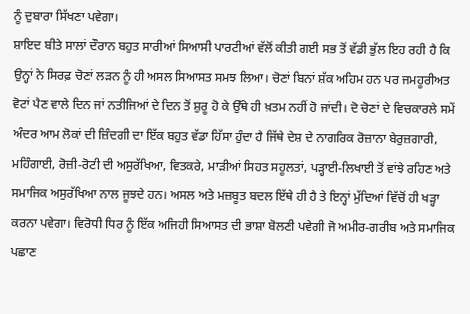ਨੂੰ ਦੁਬਾਰਾ ਸਿੱਖਣਾ ਪਵੇਗਾ।
ਸ਼ਾਇਦ ਬੀਤੇ ਸਾਲਾਂ ਦੌਰਾਨ ਬਹੁਤ ਸਾਰੀਆਂ ਸਿਆਸੀ ਪਾਰਟੀਆਂ ਵੱਲੋਂ ਕੀਤੀ ਗਈ ਸਭ ਤੋਂ ਵੱਡੀ ਭੁੱਲ ਇਹ ਰਹੀ ਹੈ ਕਿ ਉਨ੍ਹਾਂ ਨੇ ਸਿਰਫ਼ ਚੋਣਾਂ ਲੜਨ ਨੂੰ ਹੀ ਅਸਲ ਸਿਆਸਤ ਸਮਝ ਲਿਆ। ਚੋਣਾਂ ਬਿਨਾਂ ਸ਼ੱਕ ਅਹਿਮ ਹਨ ਪਰ ਜਮਹੂਰੀਅਤ ਵੋਟਾਂ ਪੈਣ ਵਾਲੇ ਦਿਨ ਜਾਂ ਨਤੀਜਿਆਂ ਦੇ ਦਿਨ ਤੋਂ ਸ਼ੁਰੂ ਹੋ ਕੇ ਉੱਥੇ ਹੀ ਖ਼ਤਮ ਨਹੀਂ ਹੋ ਜਾਂਦੀ। ਦੋ ਚੋਣਾਂ ਦੇ ਵਿਚਕਾਰਲੇ ਸਮੇਂ ਅੰਦਰ ਆਮ ਲੋਕਾਂ ਦੀ ਜ਼ਿੰਦਗੀ ਦਾ ਇੱਕ ਬਹੁਤ ਵੱਡਾ ਹਿੱਸਾ ਹੁੰਦਾ ਹੈ ਜਿੱਥੇ ਦੇਸ਼ ਦੇ ਨਾਗਰਿਕ ਰੋਜ਼ਾਨਾ ਬੇਰੁਜ਼ਗਾਰੀ, ਮਹਿੰਗਾਈ, ਰੋਜ਼ੀ-ਰੋਟੀ ਦੀ ਅਸੁਰੱਖਿਆ, ਵਿਤਕਰੇ, ਮਾੜੀਆਂ ਸਿਹਤ ਸਹੂਲਤਾਂ, ਪੜ੍ਹਾਈ-ਲਿਖਾਈ ਤੋਂ ਵਾਂਝੇ ਰਹਿਣ ਅਤੇ ਸਮਾਜਿਕ ਅਸੁਰੱਖਿਆ ਨਾਲ ਜੂਝਦੇ ਹਨ। ਅਸਲ ਅਤੇ ਮਜ਼ਬੂਤ ਬਦਲ ਇੱਥੇ ਹੀ ਹੈ ਤੇ ਇਨ੍ਹਾਂ ਮੁੱਦਿਆਂ ਵਿੱਚੋਂ ਹੀ ਖੜ੍ਹਾ ਕਰਨਾ ਪਵੇਗਾ। ਵਿਰੋਧੀ ਧਿਰ ਨੂੰ ਇੱਕ ਅਜਿਹੀ ਸਿਆਸਤ ਦੀ ਭਾਸ਼ਾ ਬੋਲਣੀ ਪਵੇਗੀ ਜੋ ਅਮੀਰ-ਗਰੀਬ ਅਤੇ ਸਮਾਜਿਕ ਪਛਾਣ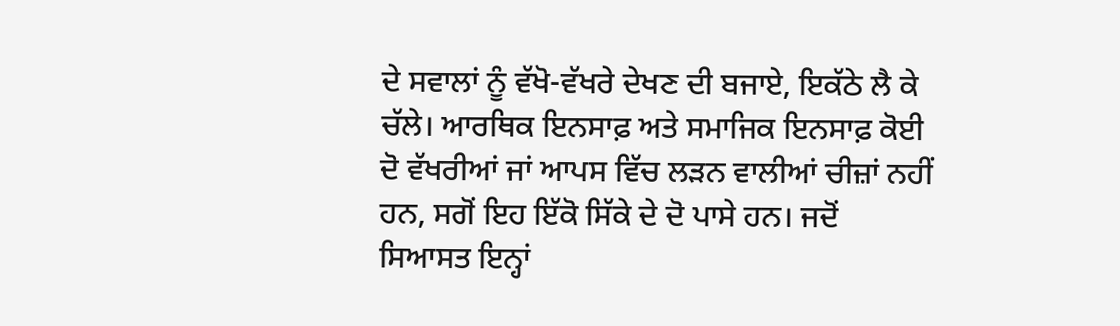ਦੇ ਸਵਾਲਾਂ ਨੂੰ ਵੱਖੋ-ਵੱਖਰੇ ਦੇਖਣ ਦੀ ਬਜਾਏ, ਇਕੱਠੇ ਲੈ ਕੇ ਚੱਲੇ। ਆਰਥਿਕ ਇਨਸਾਫ਼ ਅਤੇ ਸਮਾਜਿਕ ਇਨਸਾਫ਼ ਕੋਈ ਦੋ ਵੱਖਰੀਆਂ ਜਾਂ ਆਪਸ ਵਿੱਚ ਲੜਨ ਵਾਲੀਆਂ ਚੀਜ਼ਾਂ ਨਹੀਂ ਹਨ, ਸਗੋਂ ਇਹ ਇੱਕੋ ਸਿੱਕੇ ਦੇ ਦੋ ਪਾਸੇ ਹਨ। ਜਦੋਂ ਸਿਆਸਤ ਇਨ੍ਹਾਂ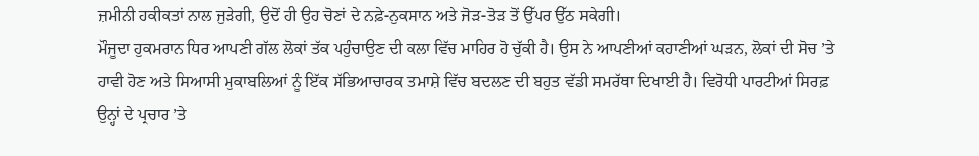ਜ਼ਮੀਨੀ ਹਕੀਕਤਾਂ ਨਾਲ ਜੁੜੇਗੀ, ਉਦੋਂ ਹੀ ਉਹ ਚੋਣਾਂ ਦੇ ਨਫ਼ੇ-ਨੁਕਸਾਨ ਅਤੇ ਜੋੜ-ਤੋੜ ਤੋਂ ਉੱਪਰ ਉੱਠ ਸਕੇਗੀ।
ਮੌਜੂਦਾ ਹੁਕਮਰਾਨ ਧਿਰ ਆਪਣੀ ਗੱਲ ਲੋਕਾਂ ਤੱਕ ਪਹੁੰਚਾਉਣ ਦੀ ਕਲਾ ਵਿੱਚ ਮਾਹਿਰ ਹੋ ਚੁੱਕੀ ਹੈ। ਉਸ ਨੇ ਆਪਣੀਆਂ ਕਹਾਣੀਆਂ ਘੜਨ, ਲੋਕਾਂ ਦੀ ਸੋਚ ’ਤੇ ਹਾਵੀ ਹੋਣ ਅਤੇ ਸਿਆਸੀ ਮੁਕਾਬਲਿਆਂ ਨੂੰ ਇੱਕ ਸੱਭਿਆਚਾਰਕ ਤਮਾਸ਼ੇ ਵਿੱਚ ਬਦਲਣ ਦੀ ਬਹੁਤ ਵੱਡੀ ਸਮਰੱਥਾ ਦਿਖਾਈ ਹੈ। ਵਿਰੋਧੀ ਪਾਰਟੀਆਂ ਸਿਰਫ਼ ਉਨ੍ਹਾਂ ਦੇ ਪ੍ਰਚਾਰ ’ਤੇ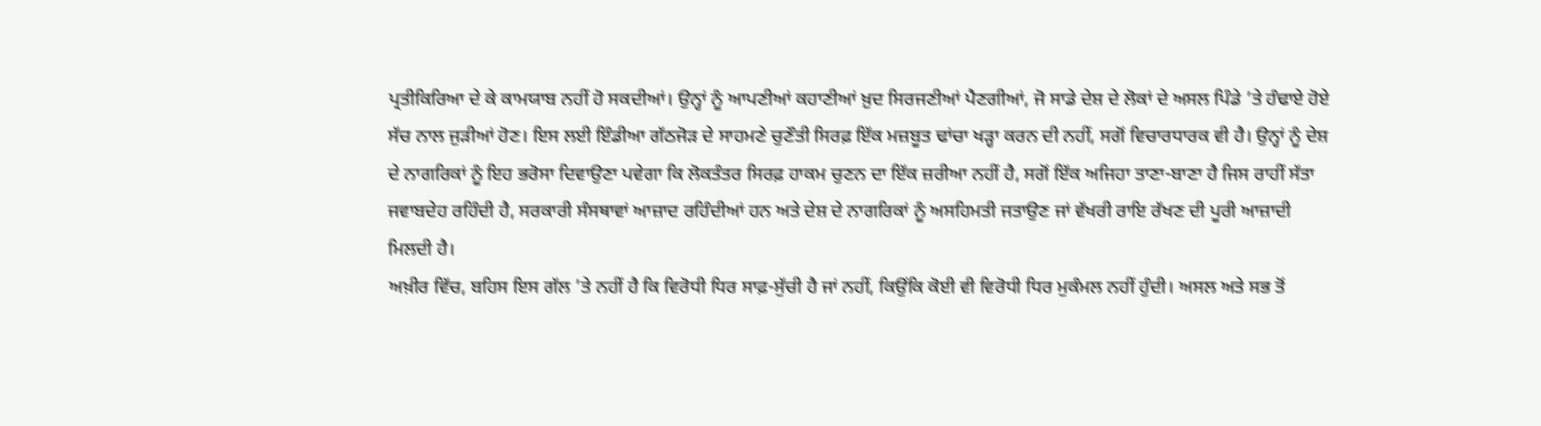ਪ੍ਰਤੀਕਿਰਿਆ ਦੇ ਕੇ ਕਾਮਯਾਬ ਨਹੀਂ ਹੋ ਸਕਦੀਆਂ। ਉਨ੍ਹਾਂ ਨੂੰ ਆਪਣੀਆਂ ਕਹਾਣੀਆਂ ਖ਼ੁਦ ਸਿਰਜਣੀਆਂ ਪੈਣਗੀਆਂ, ਜੋ ਸਾਡੇ ਦੇਸ਼ ਦੇ ਲੋਕਾਂ ਦੇ ਅਸਲ ਪਿੰਡੇ ’ਤੇ ਹੰਢਾਏ ਹੋਏ ਸੱਚ ਨਾਲ ਜੁੜੀਆਂ ਹੋਣ। ਇਸ ਲਈ ਇੰਡੀਆ ਗੱਠਜੋੜ ਦੇ ਸਾਹਮਣੇ ਚੁਣੌਤੀ ਸਿਰਫ਼ ਇੱਕ ਮਜ਼ਬੂਤ ਢਾਂਚਾ ਖੜ੍ਹਾ ਕਰਨ ਦੀ ਨਹੀਂ, ਸਗੋਂ ਵਿਚਾਰਧਾਰਕ ਵੀ ਹੈ। ਉਨ੍ਹਾਂ ਨੂੰ ਦੇਸ਼ ਦੇ ਨਾਗਰਿਕਾਂ ਨੂੰ ਇਹ ਭਰੋਸਾ ਦਿਵਾਉਣਾ ਪਵੇਗਾ ਕਿ ਲੋਕਤੰਤਰ ਸਿਰਫ਼ ਹਾਕਮ ਚੁਣਨ ਦਾ ਇੱਕ ਜ਼ਰੀਆ ਨਹੀਂ ਹੈ, ਸਗੋਂ ਇੱਕ ਅਜਿਹਾ ਤਾਣਾ-ਬਾਣਾ ਹੈ ਜਿਸ ਰਾਹੀਂ ਸੱਤਾ ਜਵਾਬਦੇਹ ਰਹਿੰਦੀ ਹੈ, ਸਰਕਾਰੀ ਸੰਸਥਾਵਾਂ ਆਜ਼ਾਦ ਰਹਿੰਦੀਆਂ ਹਨ ਅਤੇ ਦੇਸ਼ ਦੇ ਨਾਗਰਿਕਾਂ ਨੂੰ ਅਸਹਿਮਤੀ ਜਤਾਉਣ ਜਾਂ ਵੱਖਰੀ ਰਾਇ ਰੱਖਣ ਦੀ ਪੂਰੀ ਆਜ਼ਾਦੀ ਮਿਲਦੀ ਹੈ।
ਅਖ਼ੀਰ ਵਿੱਚ, ਬਹਿਸ ਇਸ ਗੱਲ ’ਤੇ ਨਹੀਂ ਹੈ ਕਿ ਵਿਰੋਧੀ ਧਿਰ ਸਾਫ਼-ਸੁੱਚੀ ਹੈ ਜਾਂ ਨਹੀਂ, ਕਿਉਂਕਿ ਕੋਈ ਵੀ ਵਿਰੋਧੀ ਧਿਰ ਮੁਕੰਮਲ ਨਹੀਂ ਹੁੰਦੀ। ਅਸਲ ਅਤੇ ਸਭ ਤੋਂ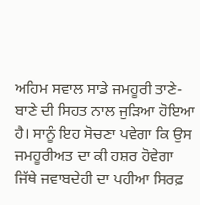ਅਹਿਮ ਸਵਾਲ ਸਾਡੇ ਜਮਹੂਰੀ ਤਾਣੇ-ਬਾਣੇ ਦੀ ਸਿਹਤ ਨਾਲ ਜੁੜਿਆ ਹੋਇਆ ਹੈ। ਸਾਨੂੰ ਇਹ ਸੋਚਣਾ ਪਵੇਗਾ ਕਿ ਉਸ ਜਮਹੂਰੀਅਤ ਦਾ ਕੀ ਹਸ਼ਰ ਹੋਵੇਗਾ ਜਿੱਥੇ ਜਵਾਬਦੇਹੀ ਦਾ ਪਹੀਆ ਸਿਰਫ਼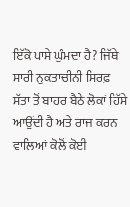ਇੱਕੋ ਪਾਸੇ ਘੁੰਮਦਾ ਹੈ? ਜਿੱਥੇ ਸਾਰੀ ਨੁਕਤਾਚੀਨੀ ਸਿਰਫ਼ ਸੱਤਾ ਤੋਂ ਬਾਹਰ ਬੈਠੇ ਲੋਕਾਂ ਹਿੱਸੇ ਆਉਂਦੀ ਹੈ ਅਤੇ ਰਾਜ ਕਰਨ ਵਾਲਿਆਂ ਕੋਲੋਂ ਕੋਈ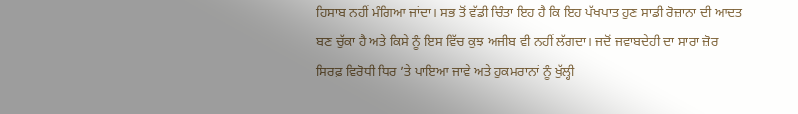ਹਿਸਾਬ ਨਹੀਂ ਮੰਗਿਆ ਜਾਂਦਾ। ਸਭ ਤੋਂ ਵੱਡੀ ਚਿੰਤਾ ਇਹ ਹੈ ਕਿ ਇਹ ਪੱਖਪਾਤ ਹੁਣ ਸਾਡੀ ਰੋਜ਼ਾਨਾ ਦੀ ਆਦਤ ਬਣ ਚੁੱਕਾ ਹੈ ਅਤੇ ਕਿਸੇ ਨੂੰ ਇਸ ਵਿੱਚ ਕੁਝ ਅਜੀਬ ਵੀ ਨਹੀਂ ਲੱਗਦਾ। ਜਦੋਂ ਜਵਾਬਦੇਹੀ ਦਾ ਸਾਰਾ ਜ਼ੋਰ ਸਿਰਫ਼ ਵਿਰੋਧੀ ਧਿਰ ’ਤੇ ਪਾਇਆ ਜਾਵੇ ਅਤੇ ਹੁਕਮਰਾਨਾਂ ਨੂੰ ਖੁੱਲ੍ਹੀ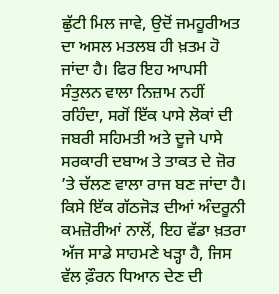ਛੁੱਟੀ ਮਿਲ ਜਾਵੇ, ਉਦੋਂ ਜਮਹੂਰੀਅਤ ਦਾ ਅਸਲ ਮਤਲਬ ਹੀ ਖ਼ਤਮ ਹੋ ਜਾਂਦਾ ਹੈ। ਫਿਰ ਇਹ ਆਪਸੀ ਸੰਤੁਲਨ ਵਾਲਾ ਨਿਜ਼ਾਮ ਨਹੀਂ ਰਹਿੰਦਾ, ਸਗੋਂ ਇੱਕ ਪਾਸੇ ਲੋਕਾਂ ਦੀ ਜਬਰੀ ਸਹਿਮਤੀ ਅਤੇ ਦੂਜੇ ਪਾਸੇ ਸਰਕਾਰੀ ਦਬਾਅ ਤੇ ਤਾਕਤ ਦੇ ਜ਼ੋਰ ’ਤੇ ਚੱਲਣ ਵਾਲਾ ਰਾਜ ਬਣ ਜਾਂਦਾ ਹੈ। ਕਿਸੇ ਇੱਕ ਗੱਠਜੋੜ ਦੀਆਂ ਅੰਦਰੂਨੀ ਕਮਜ਼ੋਰੀਆਂ ਨਾਲੋਂ, ਇਹ ਵੱਡਾ ਖ਼ਤਰਾ ਅੱਜ ਸਾਡੇ ਸਾਹਮਣੇ ਖੜ੍ਹਾ ਹੈ, ਜਿਸ ਵੱਲ ਫ਼ੌਰਨ ਧਿਆਨ ਦੇਣ ਦੀ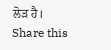ਲੋੜ ਹੈ।
Share this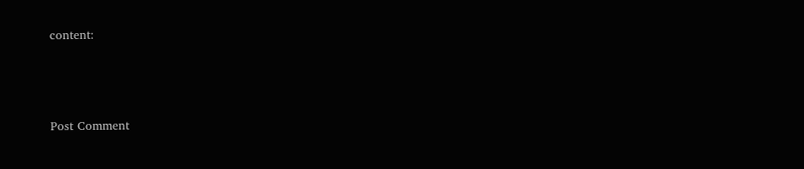content:



Post Comment